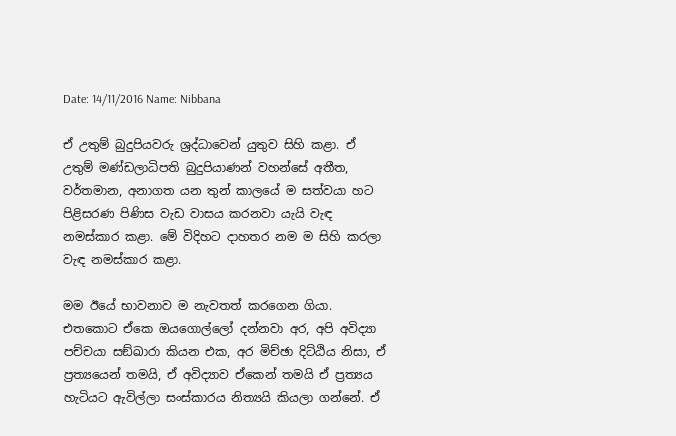Date: 14/11/2016 Name: Nibbana

ඒ උතුම් බුදුපියවරු ශ්‍රද්ධාවෙන් යුතුව සිහි කළා. ඒ උතුම් මණ්ඩලාධිපති බුදුපියාණන් වහන්සේ අතීත, වර්තමාන, අනාගත යන තුන් කාලයේ ම සත්වයා හට පිළිසරණ පිණිස වැඩ වාසය කරනවා යැයි වැඳ නමස්කාර කළා. මේ විදිහට දාහතර නම ම සිහි කරලා වැඳ නමස්කාර කළා.

මම ඊයේ භාවනාව ම නැවතත් කරගෙන ගියා. එතකොට ඒකෙ ඔයගොල්ලෝ දන්නවා අර, අපි අවිද්‍යා පච්චයා සඞ්‌ඛාරා කියන එක, අර මිච්ඡා දිට්ඨිය නිසා, ඒ ප්‍රත්‍යයෙන් තමයි, ඒ අවිද්‍යාව ඒකෙන් තමයි ඒ ප්‍රත්‍යය හැටියට ඇවිල්ලා සංස්කාරය නිත්‍යයි කියලා ගන්නේ. ඒ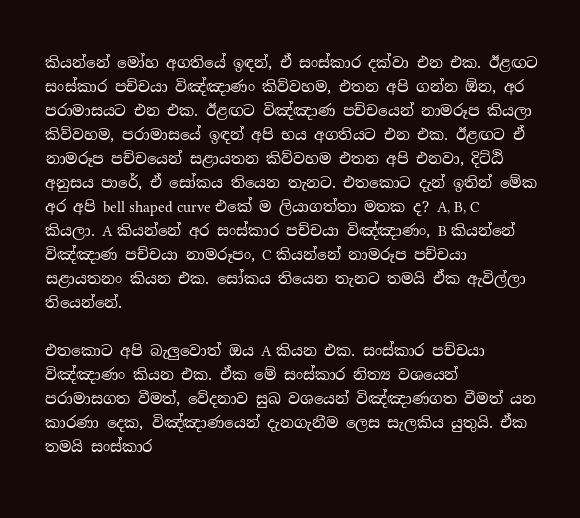කියන්නේ මෝහ අගතියේ ඉඳන්, ඒ සංස්කාර දක්වා එන එක. ඊළඟට සංස්කාර පච්චයා විඤ්ඤාණං කිව්වහම, එතන අපි ගන්න ඕන, අර පරාමාසයට එන එක. ඊළඟට විඤ්ඤාණ පච්චයෙන් නාමරූප කියලා කිව්වහම, පරාමාසයේ ඉඳන් අපි භය අගතියට එන එක. ඊළඟට ඒ නාමරූප පච්චයෙන් සළායතන කිව්වහම එතන අපි එනවා, දිට්ඨි අනුසය පාරේ, ඒ සෝකය තියෙන තැනට. එතකොට දැන් ඉතින් මේක අර අපි bell shaped curve එකේ ම ලියාගත්තා මතක ද? A, B, C කියලා. A කියන්නේ අර සංස්කාර පච්චයා විඤ්ඤාණං, B කියන්නේ විඤ්ඤාණ පච්චයා නාමරූපං, C කියන්නේ නාමරූප පච්චයා සළායතනං කියන එක. සෝකය තියෙන තැනට තමයි ඒක ඇවිල්ලා තියෙන්නේ.

එතකොට අපි බැලුවොත් ඔය A කියන එක. සංස්කාර පච්චයා විඤ්ඤාණං කියන එක. ඒක මේ සංස්කාර නිත්‍ය වශයෙන් පරාමාසගත වීමත්, වේදනාව සුඛ වශයෙන් විඤ්ඤාණගත වීමත් යන කාරණා දෙක, විඤ්ඤාණයෙන් දැනගැනීම ලෙස සැලකිය යුතුයි. ඒක තමයි සංස්කාර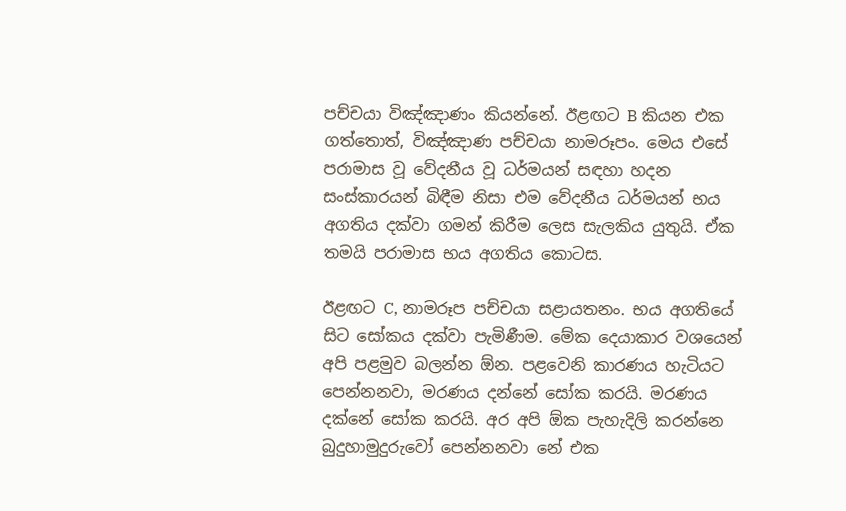පච්චයා විඤ්ඤාණං කියන්නේ. ඊළඟට B කියන එක ගත්තොත්, විඤ්ඤාණ පච්චයා නාමරූපං. මෙය එසේ පරාමාස වූ වේදනීය වූ ධර්මයන් සඳහා හදන සංස්කාරයන් බිඳීම නිසා එම වේදනීය ධර්මයන් භය අගතිය දක්වා ගමන් කිරීම ලෙස සැලකිය යුතුයි. ඒක තමයි පරාමාස භය අගතිය කොටස.

ඊළඟට C, නාමරූප පච්චයා සළායතනං. භය අගතියේ සිට සෝකය දක්වා පැමිණීම. මේක දෙයාකාර වශයෙන් අපි පළමුව බලන්න ඕන. පළවෙනි කාරණය හැටියට පෙන්නනවා, මරණය දන්නේ සෝක කරයි. මරණය දක්නේ සෝක කරයි. අර අපි ඕක පැහැදිලි කරන්නෙ බුදුහාමුදුරුවෝ පෙන්නනවා නේ එක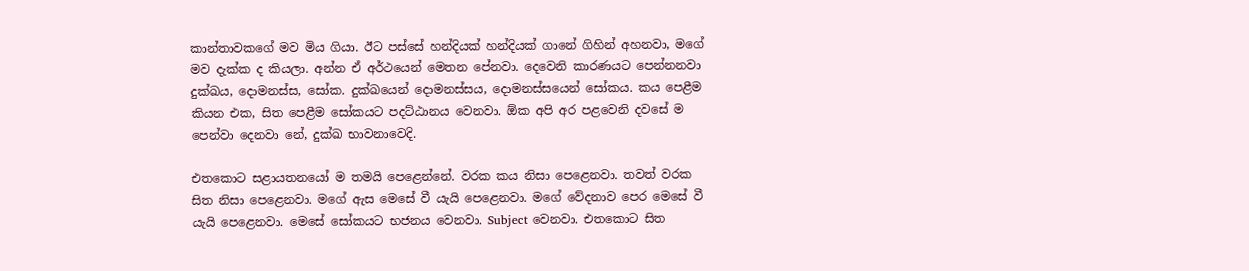කාන්තාවකගේ මව මිය ගියා. ඊට පස්සේ හන්දියක් හන්දියක් ගානේ ගිහින් අහනවා, මගේ මව දැක්ක ද කියලා. අන්න ඒ අර්ථයෙන් මෙතන පේනවා. දෙවෙනි කාරණයට පෙන්නනවා දුක්ඛය, දොමනස්ස, සෝක. දුක්ඛයෙන් දොමනස්සය, දොමනස්සයෙන් සෝකය. කය පෙළීම කියන එක, සිත පෙළීම සෝකයට පදට්ඨානය වෙනවා. ඕක අපි අර පළවෙනි දවසේ ම පෙන්වා දෙනවා නේ, දුක්ඛ භාවනාවෙදි.

එතකොට සළායතනයෝ ම තමයි පෙළෙන්නේ. වරක කය නිසා පෙළෙනවා. තවත් වරක සිත නිසා පෙළෙනවා. මගේ ඇස මෙසේ වී යැයි පෙළෙනවා. මගේ වේදනාව පෙර මෙසේ වී යැයි පෙළෙනවා. මෙසේ සෝකයට භජනය වෙනවා. Subject වෙනවා. එතකොට සිත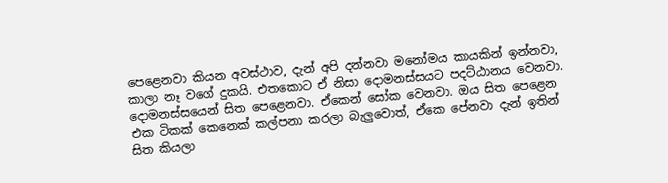පෙළෙනවා කියන අවස්ථාව, දැන් අපි දන්නවා මනෝමය කායකින් ඉන්නවා, කාලා නෑ වගේ දුකයි. එතකොට ඒ නිසා දොමනස්සයට පදට්ඨානය වෙනවා. දොමනස්සයෙන් සිත පෙළෙනවා. ඒකෙන් සෝක වෙනවා. ඔය සිත පෙළෙන එක ටිකක් කෙනෙක් කල්පනා කරලා බැලුවොත්, ඒකෙ පේනවා දැන් ඉතින් සිත කියලා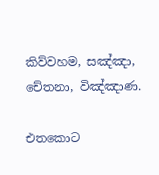කිව්වහම, සඤ්ඤා, චේතනා, විඤ්ඤාණ.

එතකොට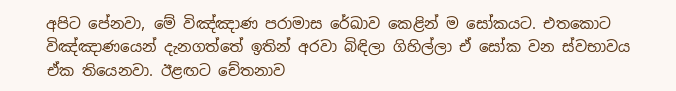අපිට පේනවා, මේ විඤ්ඤාණ පරාමාස රේඛාව කෙළින් ම සෝකයට. එතකොට විඤ්ඤාණයෙන් දැනගත්තේ ඉතින් අරවා බිඳිලා ගිහිල්ලා ඒ සෝක වන ස්වභාවය ඒක තියෙනවා. ඊළඟට චේතනාව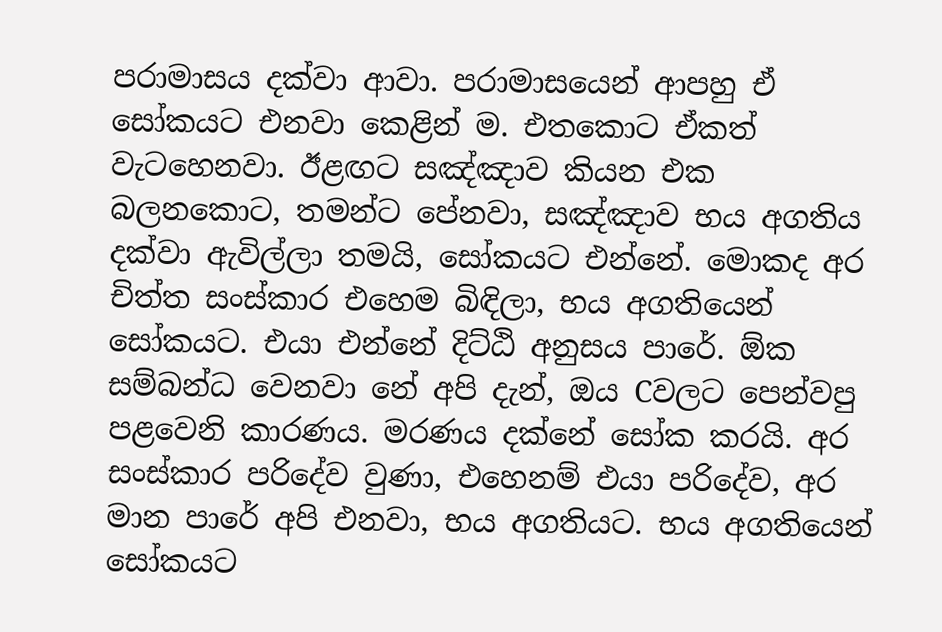පරාමාසය දක්වා ආවා. පරාමාසයෙන් ආපහු ඒ සෝකයට එනවා කෙළින් ම. එතකොට ඒකත් වැටහෙනවා. ඊළඟට සඤ්ඤාව කියන එක බලනකොට, තමන්ට පේනවා, සඤ්ඤාව භය අගතිය දක්වා ඇවිල්ලා තමයි, සෝකයට එන්නේ. මොකද අර චිත්ත සංස්කාර එහෙම බිඳිලා, භය අගතියෙන් සෝකයට. එයා එන්නේ දිට්ඨි අනුසය පාරේ. ඕක සම්බන්ධ වෙනවා නේ අපි දැන්, ඔය Cවලට පෙන්වපු පළවෙනි කාරණය. මරණය දක්නේ සෝක කරයි. අර සංස්කාර පරිදේව වුණා, එහෙනම් එයා පරිදේව, අර මාන පාරේ අපි එනවා, භය අගතියට. භය අගතියෙන් සෝකයට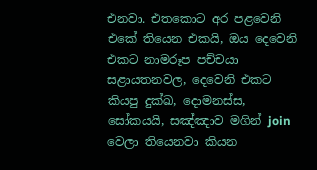එනවා. එතකොට අර පළවෙනි එකේ තියෙන එකයි, ඔය දෙවෙනි එකට නාමරූප පච්චයා සළායතනවල, දෙවෙනි එකට කියපු දුක්ඛ, දොමනස්ස, සෝකයයි, සඤ්ඤාව මගින් join වෙලා තියෙනවා කියන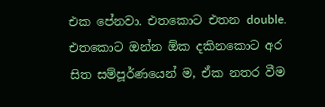එක පේනවා. එතකොට එතන double. එතකොට ඔන්න ඕක දකිනකොට අර සිත සම්පූර්ණයෙන් ම, ඒක නතර වීම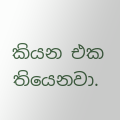කියන එක තියෙනවා.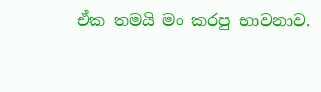ඒක තමයි මං කරපු භාවනාව.